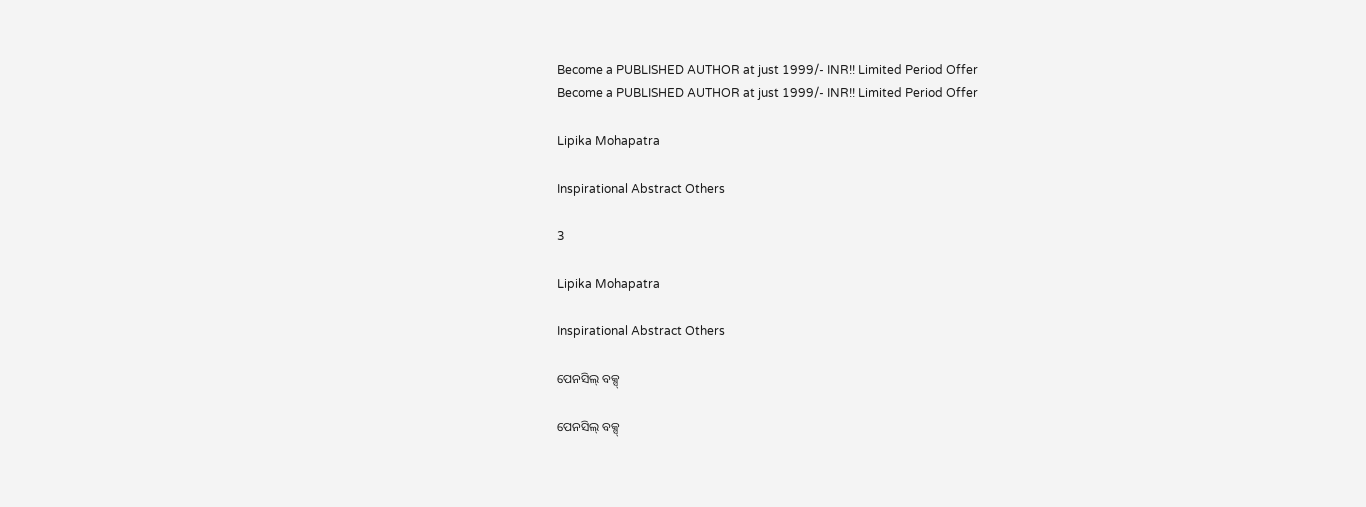Become a PUBLISHED AUTHOR at just 1999/- INR!! Limited Period Offer
Become a PUBLISHED AUTHOR at just 1999/- INR!! Limited Period Offer

Lipika Mohapatra

Inspirational Abstract Others

3

Lipika Mohapatra

Inspirational Abstract Others

ପେନସିଲ୍ ବକ୍ସ୍

ପେନସିଲ୍ ବକ୍ସ୍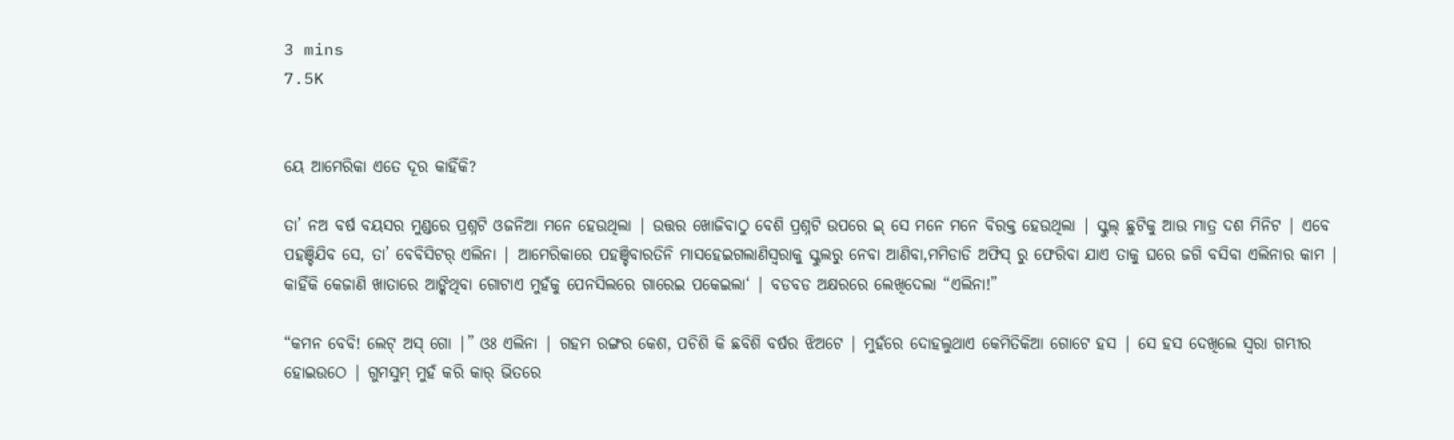3 mins
7.5K


ୟେ ଆମେରିକା ଏତେ ଦୂର କାହିଁକି?

ତା’ ନଅ ବର୍ଷ ବୟସର ମୁଣ୍ଡରେ ପ୍ରଶ୍ନଟି ଓଜନିଆ ମନେ ହେଉଥିଲା | ଉତ୍ତର ଖୋଜିବାଠୁ ବେଶି ପ୍ରଶ୍ନଟି ଉପରେ ଇ୍ ସେ ମନେ ମନେ ବିରକ୍ତ ହେଉଥିଲା | ସ୍କୁଲ୍ ଛୁଟିକୁ ଆଉ ମାତ୍ର ଦଶ ମିନିଟ | ଏବେ ପହଞ୍ଚିଯିବ ସେ, ତା’ ବେବିସିଟର୍ ଏଲିନା | ଆମେରିକାରେ ପହଞ୍ଚିବାରତିନି ମାସହେଇଗଲାଣିସ୍ଵରାକୁ ସ୍କୁଲରୁ ନେବା ଆଣିବା,ମମିଡାଡି ଅଫିସ୍ ରୁ ଫେରିବା ଯାଏ ତାକୁ ଘରେ ଜଗି ବସିବା ଏଲିନାର କାମ | କାହିଁକି କେଜାଣି ଖାତାରେ ଆଙ୍କିଥିବା ଗୋଟାଏ ମୁହଁକୁ ପେନସିଲରେ ଗାରେଇ ପକେଇଲା‘ | ବଡବଡ ଅକ୍ଷରରେ ଲେଖିଦେଲା “ଏଲିନା!”

“କମନ ବେବି! ଲେଟ୍ ଅସ୍ ଗୋ |” ଓଃ ଏଲିନା | ଗହମ ରଙ୍ଗର କେଶ, ପଚିଶି କି ଛବିଶି ବର୍ଷର ଝିଅଟେ | ମୁହଁରେ ଦୋହଲୁଥାଏ କେମିତିକିଆ ଗୋଟେ ହସ | ସେ ହସ ଦେଖିଲେ ସ୍ଵରା ଗମ୍ଭୀର ହୋଇଉଠେ | ଗୁମସୁମ୍ ମୁହଁ କରି କାର୍ ଭିତରେ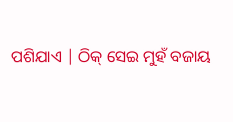ପଶିଯାଏ | ଠିକ୍ ସେଇ ମୁହଁ ବଜାୟ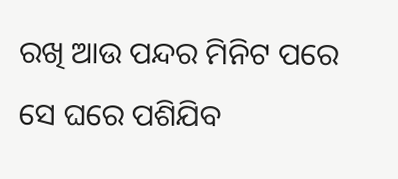ରଖି ଆଉ ପନ୍ଦର ମିନିଟ ପରେ ସେ ଘରେ ପଶିଯିବ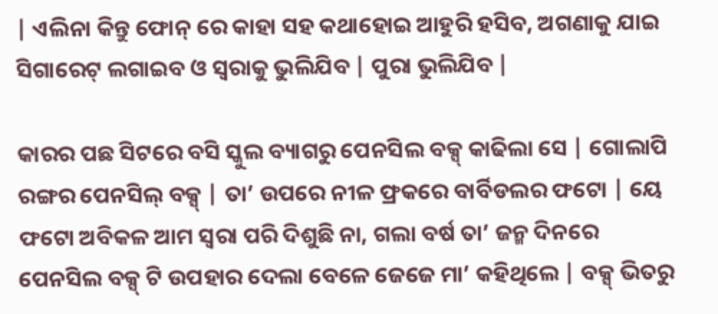| ଏଲିନା କିନ୍ତୁ ଫୋନ୍ ରେ କାହା ସହ କଥାହୋଇ ଆହୁରି ହସିବ, ଅଗଣାକୁ ଯାଇ ସିଗାରେଟ୍ ଲଗାଇବ ଓ ସ୍ଵରାକୁ ଭୁଲିଯିବ | ପୁରା ଭୁଲିଯିବ |

କାରର ପଛ ସିଟରେ ବସି ସ୍କୁଲ ବ୍ୟାଗରୁ ପେନସିଲ ବକ୍ସ୍ କାଢିଲା ସେ | ଗୋଲାପି ରଙ୍ଗର ପେନସିଲ୍ ବକ୍ସ୍ | ତା’ ଉପରେ ନୀଳ ଫ୍ରକରେ ବାର୍ବିଡଲର ଫଟୋ | ୟେ ଫଟୋ ଅବିକଳ ଆମ ସ୍ବରା ପରି ଦିଶୁଛି ନା, ଗଲା ବର୍ଷ ତା’ ଜନ୍ମ ଦିନରେ ପେନସିଲ ବକ୍ସ୍ ଟି ଉପହାର ଦେଲା ବେଳେ ଜେଜେ ମା’ କହିଥିଲେ | ବକ୍ସ୍ ଭିତରୁ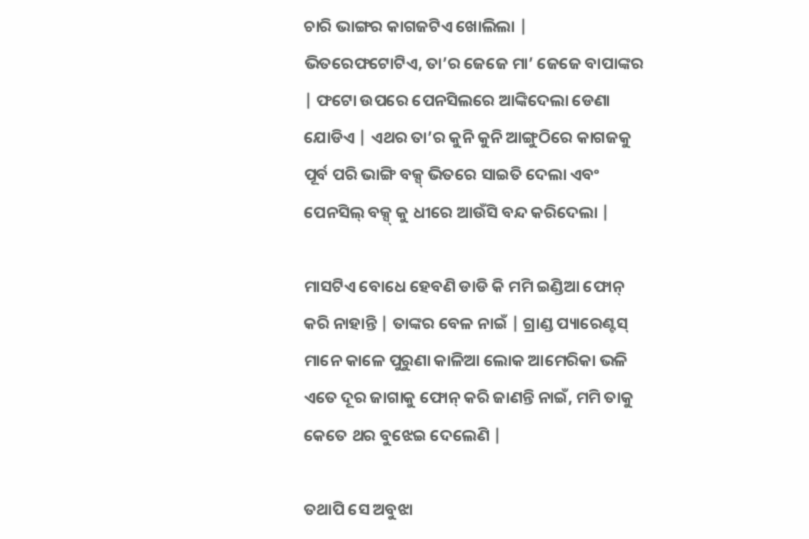ଚାରି ଭାଙ୍ଗର କାଗଜଟିଏ ଖୋଲିଲା | ଭିତରେଫଟୋଟିଏ, ତା’ର ଜେଜେ ମା’ ଜେଜେ ବାପାଙ୍କର | ଫଟୋ ଉପରେ ପେନସିଲରେ ଆଙ୍କିଦେଲା ଡେଣା ଯୋଡିଏ | ଏଥର ତା’ର କୁନି କୁନି ଆଙ୍ଗୁଠିରେ କାଗଜକୁ ପୂର୍ବ ପରି ଭାଙ୍ଗି ବକ୍ସ୍ ଭିତରେ ସାଇତି ଦେଲା ଏବଂ ପେନସିଲ୍ ବକ୍ସ୍ କୁ ଧୀରେ ଆଉଁସି ବନ୍ଦ କରିଦେଲା |

ମାସଟିଏ ବୋଧେ ହେବଣି ଡାଡି କି ମମି ଇଣ୍ଡିଆ ଫୋନ୍ କରି ନାହାନ୍ତି | ତାଙ୍କର ବେଳ ନାଇଁ | ଗ୍ରାଣ୍ଡ ପ୍ୟାରେଣ୍ଟସ୍ ମାନେ କାଳେ ପୁରୁଣା କାଳିଆ ଲୋକ ଆମେରିକା ଭଳି ଏତେ ଦୂର ଜାଗାକୁ ଫୋନ୍ କରି ଜାଣନ୍ତି ନାଇଁ, ମମି ତାକୁ କେତେ ଥର ବୁଝେଇ ଦେଲେଣି |

ତଥାପି ସେ ଅବୁଝା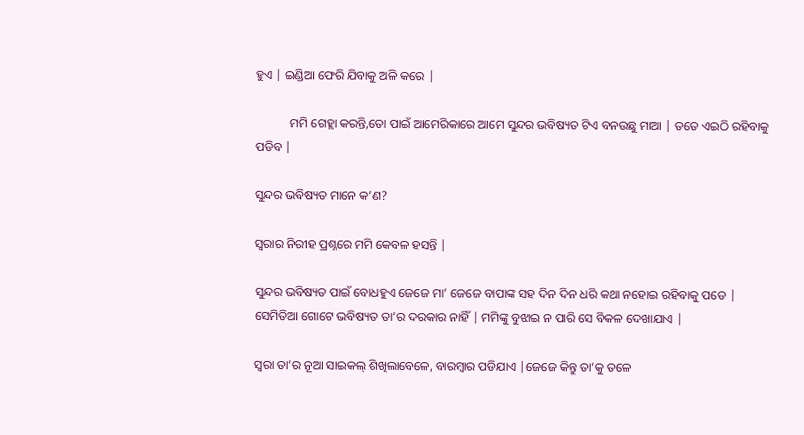ହୁଏ | ଇଣ୍ଡିଆ ଫେରି ଯିବାକୁ ଅଳି କରେ |

           ମମି ଗେହ୍ଲା କରନ୍ତି,ତୋ ପାଇଁ ଆମେରିକାରେ ଆମେ ସୁନ୍ଦର ଭବିଷ୍ୟତ ଟିଏ ବନଉଛୁ ମାଆ | ତତେ ଏଇଠି ରହିବାକୁ ପଡିବ |

ସୁନ୍ଦର ଭବିଷ୍ୟତ ମାନେ କ’ଣ?

ସ୍ବରାର ନିରୀହ ପ୍ରଶ୍ନରେ ମମି କେବଳ ହସନ୍ତି |

ସୁନ୍ଦର ଭବିଷ୍ୟତ ପାଇଁ ବୋଧହୁଏ ଜେଜେ ମା’ ଜେଜେ ବାପାଙ୍କ ସହ ଦିନ ଦିନ ଧରି କଥା ନହୋଇ ରହିବାକୁ ପଡେ | ସେମିତିଆ ଗୋଟେ ଭବିଷ୍ୟତ ତା’ର ଦରକାର ନାହିଁ | ମମିଙ୍କୁ ବୁଝାଇ ନ ପାରି ସେ ବିକଳ ଦେଖାଯାଏ |

ସ୍ବରା ତା’ର ନୂଆ ସାଇକଲ୍ ଶିଖିଲାବେଳେ, ବାରମ୍ବାର ପଡିଯାଏ |ଜେଜେ କିନ୍ତୁ ତା’କୁ ତଳେ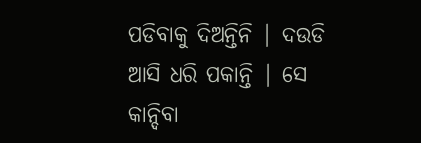ପଡିବାକୁ ଦିଅନ୍ତିନି | ଦଉଡି ଆସି ଧରି ପକାନ୍ତି | ସେ କାନ୍ଦିବା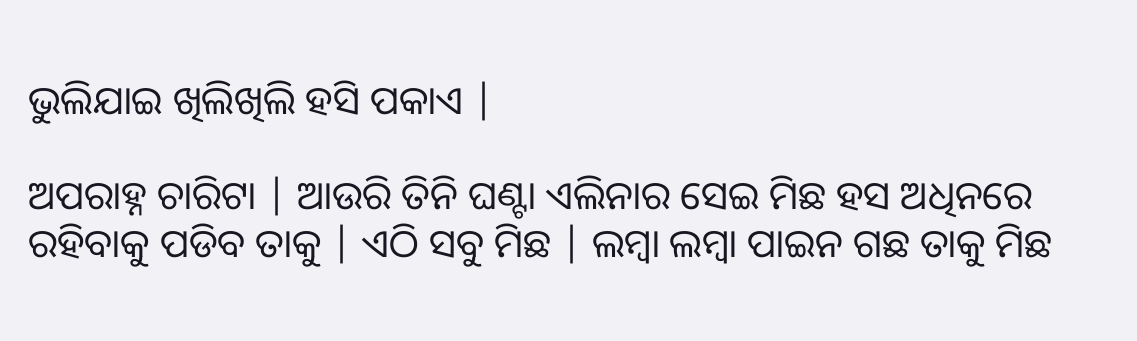ଭୁଲିଯାଇ ଖିଲିଖିଲି ହସି ପକାଏ |

ଅପରାହ୍ନ ଚାରିଟା | ଆଉରି ତିନି ଘଣ୍ଟା ଏଲିନାର ସେଇ ମିଛ ହସ ଅଧିନରେ ରହିବାକୁ ପଡିବ ତାକୁ | ଏଠି ସବୁ ମିଛ | ଲମ୍ବା ଲମ୍ବା ପାଇନ ଗଛ ତାକୁ ମିଛ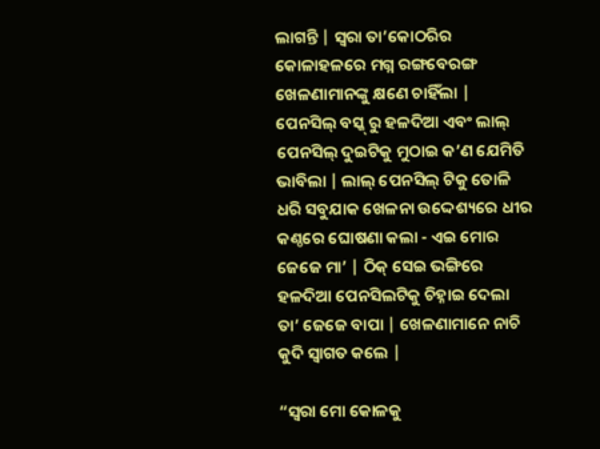ଲାଗନ୍ତି | ସ୍ଵରା ତା’କୋଠରିର କୋଳାହଳରେ ମଗ୍ନ ରଙ୍ଗବେରଙ୍ଗ ଖେଳଣାମାନଙ୍କୁ କ୍ଷଣେ ଚାହିଁଲା | ପେନସିଲ୍ ବସ୍କ୍ ରୁ ହଳଦିଆ ଏବଂ ଲାଲ୍ ପେନସିଲ୍ ଦୁଇଟିକୁ ମୁଠାଇ କ’ଣ ଯେମିତି ଭାବିଲା | ଲାଲ୍ ପେନସିଲ୍ ଟିକୁ ତୋଳି ଧରି ସବୁଯାକ ଖେଳନା ଉଦ୍ଦେଶ୍ୟରେ ଧୀର କଣ୍ଠରେ ଘୋଷଣା କଲା - ଏଇ ମୋର ଜେଜେ ମା’ | ଠିକ୍ ସେଇ ଭଙ୍ଗିରେ ହଳଦିଆ ପେନସିଲଟିକୁ ଚିହ୍ନାଇ ଦେଲା ତା’ ଜେଜେ ବାପା | ଖେଳଣାମାନେ ନାଚି କୁଦି ସ୍ବାଗତ କଲେ |

“ସ୍ଵରା ମୋ କୋଳକୁ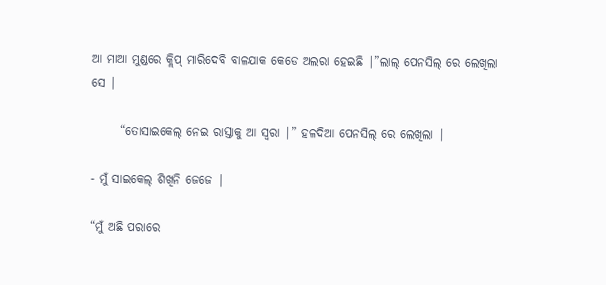ଆ ମାଆ ମୁଣ୍ଡରେ କ୍ଲିପ୍ ମାରିଦେବି ବାଳଯାକ କେଡେ ଅଲରା ହେଇଛି |”ଲାଲ୍ ପେନସିଲ୍ ରେ ଲେଖିଲା ସେ |

      “ତୋସାଇକେଲ୍ ନେଇ ରାସ୍ତାକୁ ଆ ସ୍ବରା |” ହଳଦିଆ ପେନସିଲ୍ ରେ ଲେଖିଲା |

- ମୁଁ ସାଇକେଲ୍ ଶିଖିନି ଜେଜେ |

“ମୁଁ ଅଛି ପରାରେ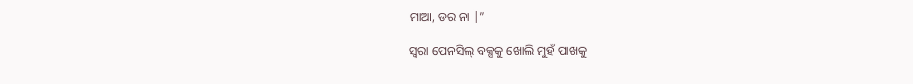ମାଆ, ଡର ନା |”

ସ୍ଵରା ପେନସିଲ୍ ବକ୍ସକୁ ଖୋଲି ମୁହଁ ପାଖକୁ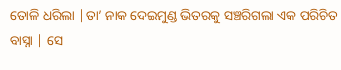ତୋଳି ଧରିଲା |ତା’ ନାକ ଦେଇମୁଣ୍ଡ ଭିତରକୁ ସଞ୍ଚରିଗଲା ଏକ ପରିଚିତ ବାସ୍ନା | ସେ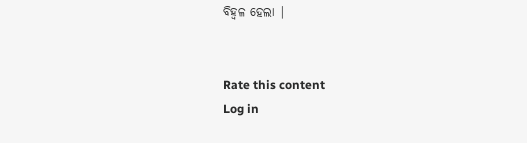ବିହ୍ଵଳ ହେଲା |


Rate this content
Log in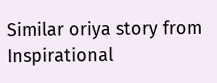Similar oriya story from Inspirational